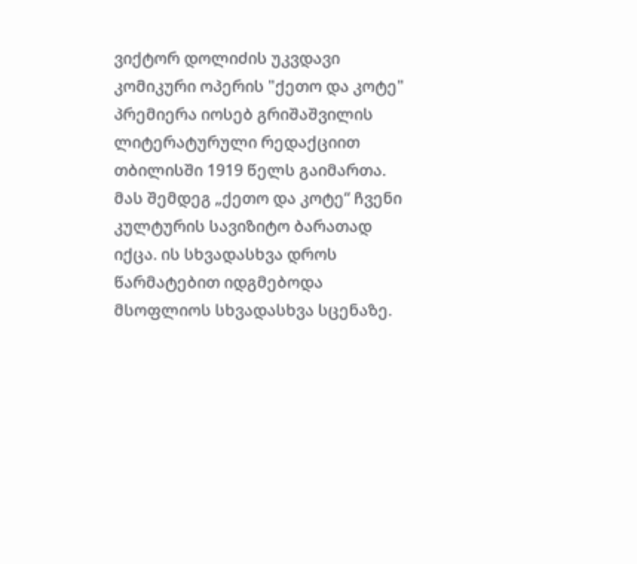ვიქტორ დოლიძის უკვდავი კომიკური ოპერის "ქეთო და კოტე" პრემიერა იოსებ გრიშაშვილის ლიტერატურული რედაქციით თბილისში 1919 წელს გაიმართა. მას შემდეგ „ქეთო და კოტე“ ჩვენი კულტურის სავიზიტო ბარათად იქცა. ის სხვადასხვა დროს წარმატებით იდგმებოდა მსოფლიოს სხვადასხვა სცენაზე.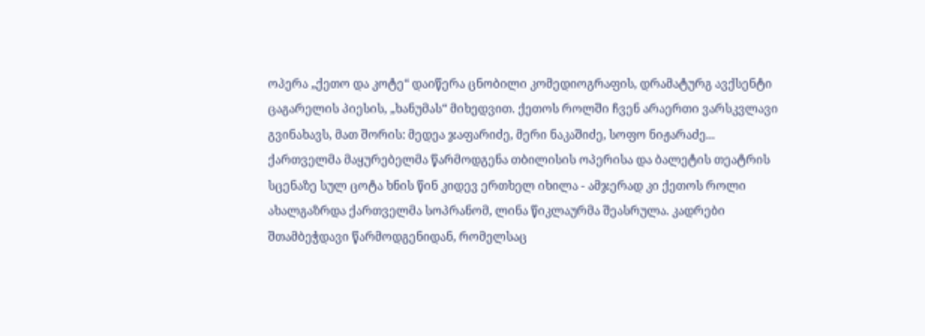ოპერა „ქეთო და კოტე“ დაიწერა ცნობილი კომედიოგრაფის, დრამატურგ ავქსენტი ცაგარელის პიესის, „ხანუმას“ მიხედვით. ქეთოს როლში ჩვენ არაერთი ვარსკვლავი გვინახავს, მათ შორის: მედეა ჯაფარიძე, მერი ნაკაშიძე, სოფო ნიჟარაძე... ქართველმა მაყურებელმა წარმოდგენა თბილისის ოპერისა და ბალეტის თეატრის სცენაზე სულ ცოტა ხნის წინ კიდევ ერთხელ იხილა - ამჯერად კი ქეთოს როლი ახალგაზრდა ქართველმა სოპრანომ, ლინა წიკლაურმა შეასრულა. კადრები შთამბეჭდავი წარმოდგენიდან, რომელსაც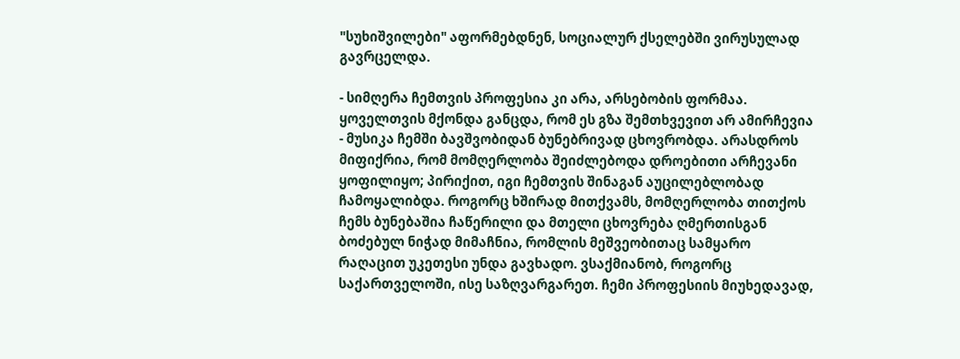"სუხიშვილები" აფორმებდნენ, სოციალურ ქსელებში ვირუსულად გავრცელდა.

- სიმღერა ჩემთვის პროფესია კი არა, არსებობის ფორმაა. ყოველთვის მქონდა განცდა, რომ ეს გზა შემთხვევით არ ამირჩევია - მუსიკა ჩემში ბავშვობიდან ბუნებრივად ცხოვრობდა. არასდროს მიფიქრია, რომ მომღერლობა შეიძლებოდა დროებითი არჩევანი ყოფილიყო; პირიქით, იგი ჩემთვის შინაგან აუცილებლობად ჩამოყალიბდა. როგორც ხშირად მითქვამს, მომღერლობა თითქოს ჩემს ბუნებაშია ჩაწერილი და მთელი ცხოვრება ღმერთისგან ბოძებულ ნიჭად მიმაჩნია, რომლის მეშვეობითაც სამყარო რაღაცით უკეთესი უნდა გავხადო. ვსაქმიანობ, როგორც საქართველოში, ისე საზღვარგარეთ. ჩემი პროფესიის მიუხედავად,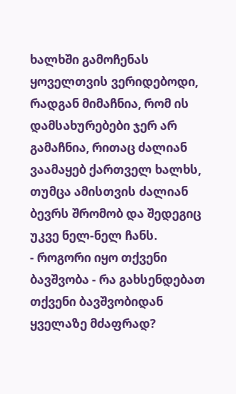ხალხში გამოჩენას ყოველთვის ვერიდებოდი, რადგან მიმაჩნია, რომ ის დამსახურებები ჯერ არ გამაჩნია, რითაც ძალიან ვაამაყებ ქართველ ხალხს, თუმცა ამისთვის ძალიან ბევრს შრომობ და შედეგიც უკვე ნელ-ნელ ჩანს.
- როგორი იყო თქვენი ბავშვობა - რა გახსენდებათ თქვენი ბავშვობიდან ყველაზე მძაფრად?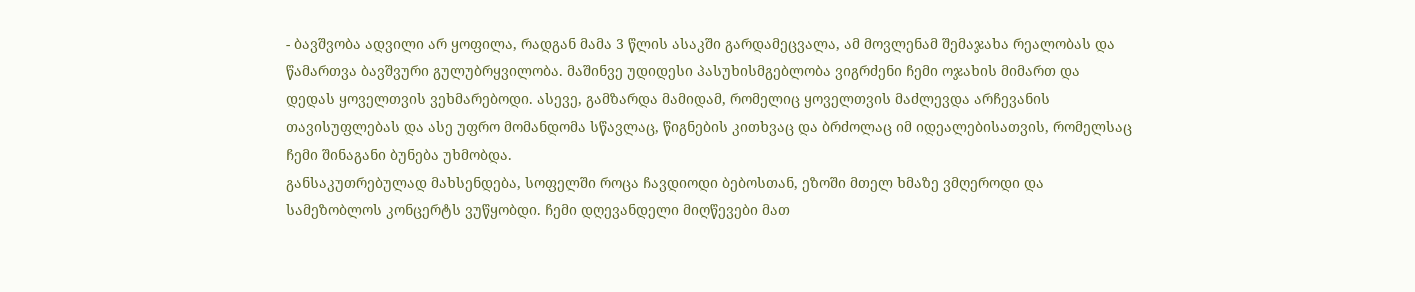- ბავშვობა ადვილი არ ყოფილა, რადგან მამა 3 წლის ასაკში გარდამეცვალა, ამ მოვლენამ შემაჯახა რეალობას და წამართვა ბავშვური გულუბრყვილობა. მაშინვე უდიდესი პასუხისმგებლობა ვიგრძენი ჩემი ოჯახის მიმართ და დედას ყოველთვის ვეხმარებოდი. ასევე, გამზარდა მამიდამ, რომელიც ყოველთვის მაძლევდა არჩევანის თავისუფლებას და ასე უფრო მომანდომა სწავლაც, წიგნების კითხვაც და ბრძოლაც იმ იდეალებისათვის, რომელსაც ჩემი შინაგანი ბუნება უხმობდა.
განსაკუთრებულად მახსენდება, სოფელში როცა ჩავდიოდი ბებოსთან, ეზოში მთელ ხმაზე ვმღეროდი და სამეზობლოს კონცერტს ვუწყობდი. ჩემი დღევანდელი მიღწევები მათ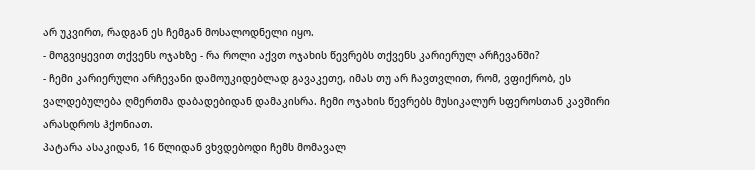არ უკვირთ, რადგან ეს ჩემგან მოსალოდნელი იყო.
- მოგვიყევით თქვენს ოჯახზე - რა როლი აქვთ ოჯახის წევრებს თქვენს კარიერულ არჩევანში?
- ჩემი კარიერული არჩევანი დამოუკიდებლად გავაკეთე, იმას თუ არ ჩავთვლით, რომ, ვფიქრობ, ეს ვალდებულება ღმერთმა დაბადებიდან დამაკისრა. ჩემი ოჯახის წევრებს მუსიკალურ სფეროსთან კავშირი არასდროს ჰქონიათ.
პატარა ასაკიდან, 16 წლიდან ვხვდებოდი ჩემს მომავალ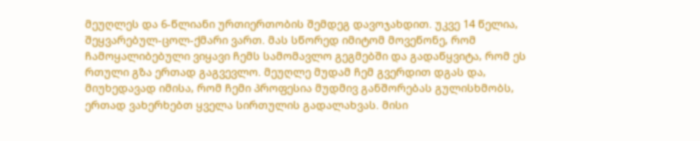მეუღლეს და 6-წლიანი ურთიერთობის შემდეგ დავოჯახდით. უკვე 14 წელია, შეყვარებულ-ცოლ-ქმარი ვართ. მას სწორედ იმიტომ მოვეწონე, რომ ჩამოყალიბებული ვიყავი ჩემს სამომავლო გეგმებში და გადაწყვიტა, რომ ეს რთული გზა ერთად გაგვევლო. მეუღლე მუდამ ჩემ გვერდით დგას და, მიუხედავად იმისა, რომ ჩემი პროფესია მუდმივ განშორებას გულისხმობს, ერთად ვახერხებთ ყველა სირთულის გადალახვას. მისი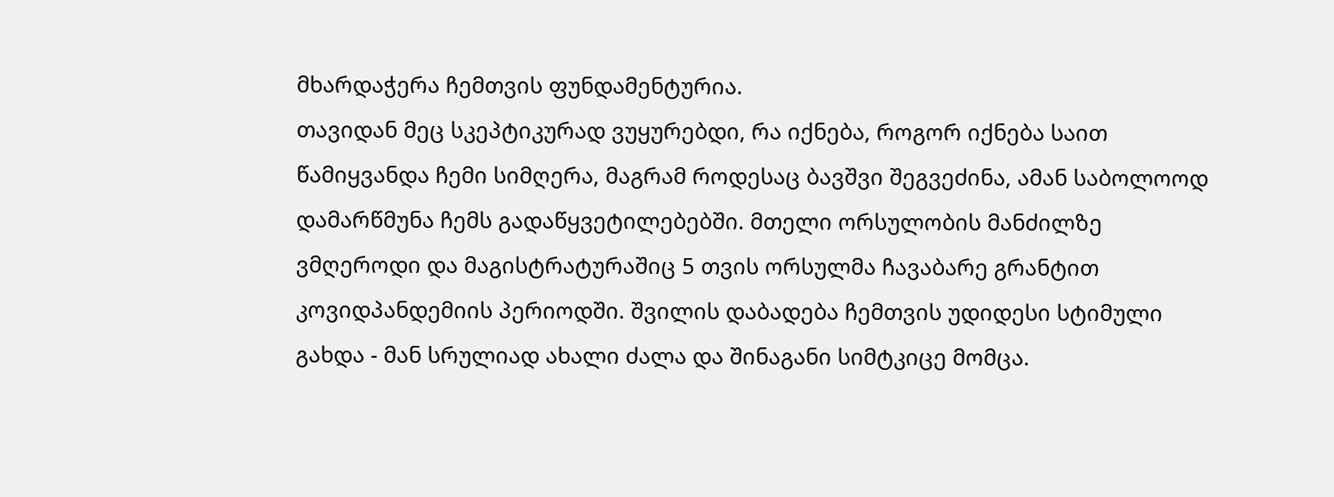მხარდაჭერა ჩემთვის ფუნდამენტურია.
თავიდან მეც სკეპტიკურად ვუყურებდი, რა იქნება, როგორ იქნება საით წამიყვანდა ჩემი სიმღერა, მაგრამ როდესაც ბავშვი შეგვეძინა, ამან საბოლოოდ დამარწმუნა ჩემს გადაწყვეტილებებში. მთელი ორსულობის მანძილზე ვმღეროდი და მაგისტრატურაშიც 5 თვის ორსულმა ჩავაბარე გრანტით კოვიდპანდემიის პერიოდში. შვილის დაბადება ჩემთვის უდიდესი სტიმული გახდა - მან სრულიად ახალი ძალა და შინაგანი სიმტკიცე მომცა.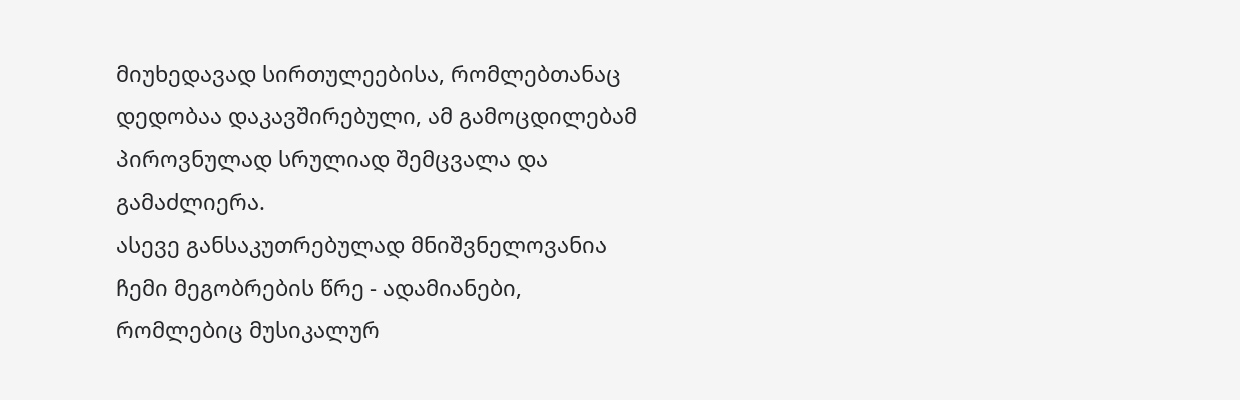მიუხედავად სირთულეებისა, რომლებთანაც დედობაა დაკავშირებული, ამ გამოცდილებამ პიროვნულად სრულიად შემცვალა და გამაძლიერა.
ასევე განსაკუთრებულად მნიშვნელოვანია ჩემი მეგობრების წრე - ადამიანები, რომლებიც მუსიკალურ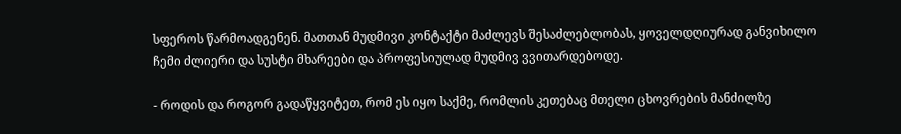სფეროს წარმოადგენენ. მათთან მუდმივი კონტაქტი მაძლევს შესაძლებლობას, ყოველდღიურად განვიხილო ჩემი ძლიერი და სუსტი მხარეები და პროფესიულად მუდმივ ვვითარდებოდე.

- როდის და როგორ გადაწყვიტეთ, რომ ეს იყო საქმე, რომლის კეთებაც მთელი ცხოვრების მანძილზე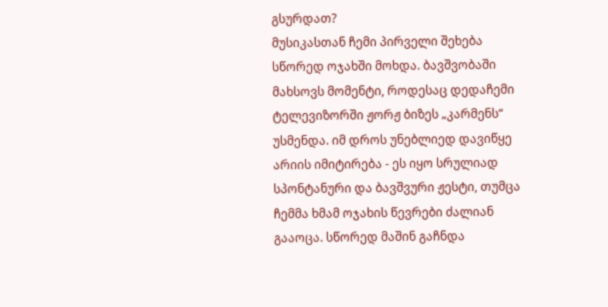გსურდათ?
მუსიკასთან ჩემი პირველი შეხება სწორედ ოჯახში მოხდა. ბავშვობაში მახსოვს მომენტი, როდესაც დედაჩემი ტელევიზორში ჟორჟ ბიზეს „კარმენს“ უსმენდა. იმ დროს უნებლიედ დავიწყე არიის იმიტირება - ეს იყო სრულიად სპონტანური და ბავშვური ჟესტი, თუმცა ჩემმა ხმამ ოჯახის წევრები ძალიან გააოცა. სწორედ მაშინ გაჩნდა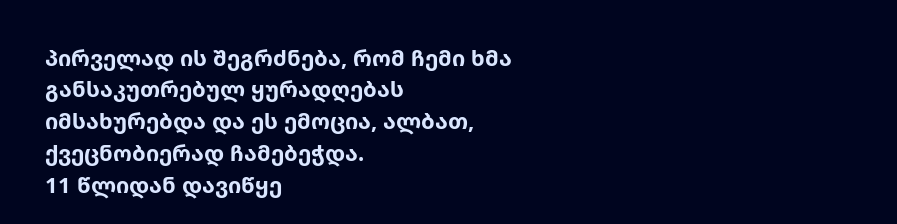პირველად ის შეგრძნება, რომ ჩემი ხმა განსაკუთრებულ ყურადღებას იმსახურებდა და ეს ემოცია, ალბათ, ქვეცნობიერად ჩამებეჭდა.
11 წლიდან დავიწყე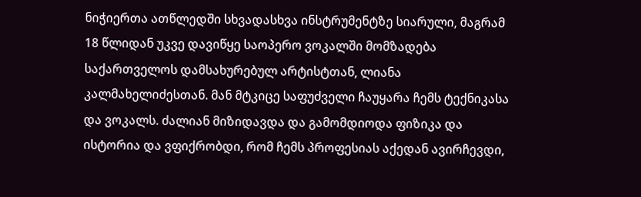ნიჭიერთა ათწლედში სხვადასხვა ინსტრუმენტზე სიარული, მაგრამ 18 წლიდან უკვე დავიწყე საოპერო ვოკალში მომზადება საქართველოს დამსახურებულ არტისტთან, ლიანა კალმახელიძესთან. მან მტკიცე საფუძველი ჩაუყარა ჩემს ტექნიკასა და ვოკალს. ძალიან მიზიდავდა და გამომდიოდა ფიზიკა და ისტორია და ვფიქრობდი, რომ ჩემს პროფესიას აქედან ავირჩევდი,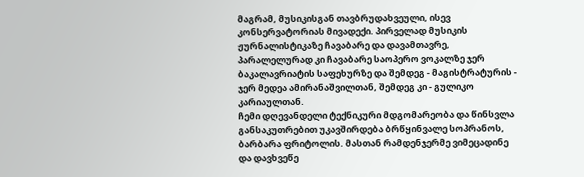მაგრამ, მუსიკისგან თავბრუდახვეული, ისევ კონსერვატორიას მივადექი. პირველად მუსიკის ჟურნალისტიკაზე ჩავაბარე და დავამთავრე, პარალელურად კი ჩავაბარე საოპერო ვოკალზე ჯერ ბაკალავრიატის საფეხურზე და შემდეგ - მაგისტრატურის - ჯერ მედეა ამირანაშვილთან, შემდეგ კი - გულიკო კარიაულთან.
ჩემი დღევანდელი ტექნიკური მდგომარეობა და წინსვლა განსაკუთრებით უკავშირდება ბრწყინვალე სოპრანოს, ბარბარა ფრიტოლის. მასთან რამდენჯერმე ვიმეცადინე და დავხვეწე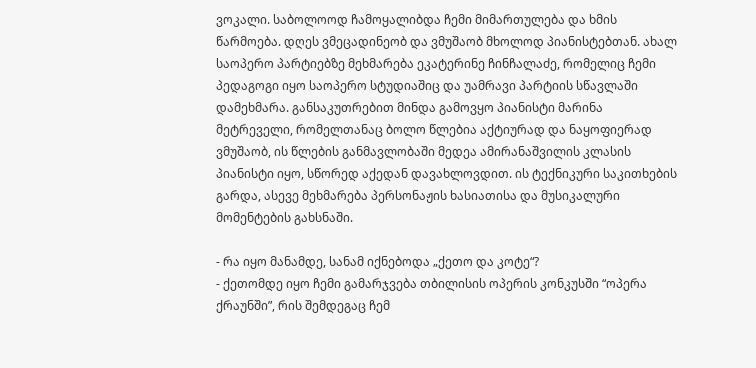ვოკალი. საბოლოოდ ჩამოყალიბდა ჩემი მიმართულება და ხმის წარმოება. დღეს ვმეცადინეობ და ვმუშაობ მხოლოდ პიანისტებთან. ახალ საოპერო პარტიებზე მეხმარება ეკატერინე ჩინჩალაძე, რომელიც ჩემი პედაგოგი იყო საოპერო სტუდიაშიც და უამრავი პარტიის სწავლაში დამეხმარა. განსაკუთრებით მინდა გამოვყო პიანისტი მარინა მეტრეველი, რომელთანაც ბოლო წლებია აქტიურად და ნაყოფიერად ვმუშაობ, ის წლების განმავლობაში მედეა ამირანაშვილის კლასის პიანისტი იყო, სწორედ აქედან დავახლოვდით. ის ტექნიკური საკითხების გარდა, ასევე მეხმარება პერსონაჟის ხასიათისა და მუსიკალური მომენტების გახსნაში.

- რა იყო მანამდე, სანამ იქნებოდა „ქეთო და კოტე“?
- ქეთომდე იყო ჩემი გამარჯვება თბილისის ოპერის კონკუსში “ოპერა ქრაუნში”, რის შემდეგაც ჩემ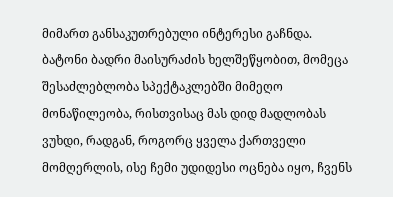მიმართ განსაკუთრებული ინტერესი გაჩნდა. ბატონი ბადრი მაისურაძის ხელშეწყობით, მომეცა შესაძლებლობა სპექტაკლებში მიმეღო მონაწილეობა, რისთვისაც მას დიდ მადლობას ვუხდი, რადგან, როგორც ყველა ქართველი მომღერლის, ისე ჩემი უდიდესი ოცნება იყო, ჩვენს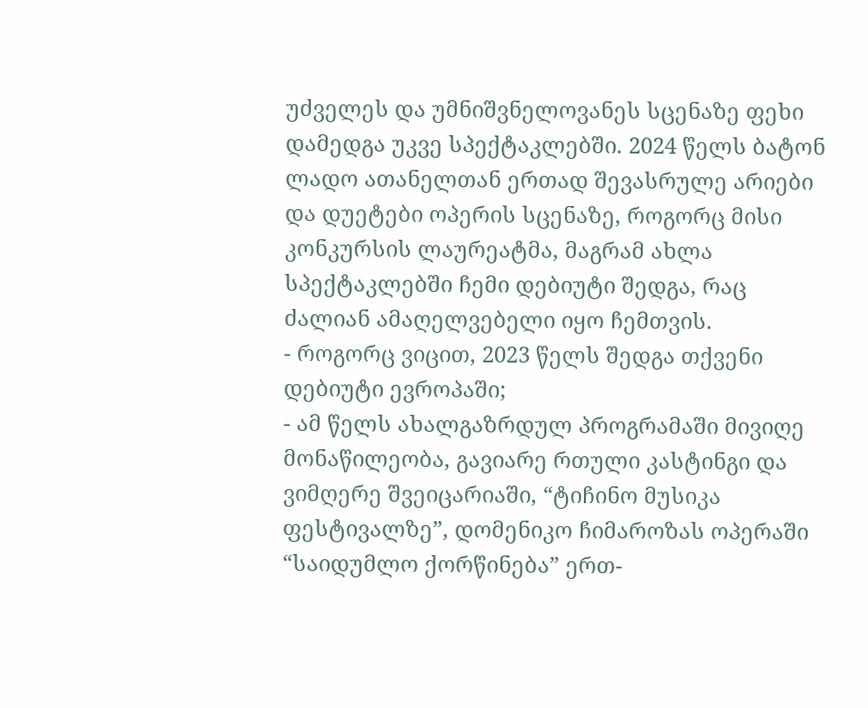უძველეს და უმნიშვნელოვანეს სცენაზე ფეხი დამედგა უკვე სპექტაკლებში. 2024 წელს ბატონ ლადო ათანელთან ერთად შევასრულე არიები და დუეტები ოპერის სცენაზე, როგორც მისი კონკურსის ლაურეატმა, მაგრამ ახლა სპექტაკლებში ჩემი დებიუტი შედგა, რაც ძალიან ამაღელვებელი იყო ჩემთვის.
- როგორც ვიცით, 2023 წელს შედგა თქვენი დებიუტი ევროპაში;
- ამ წელს ახალგაზრდულ პროგრამაში მივიღე მონაწილეობა, გავიარე რთული კასტინგი და ვიმღერე შვეიცარიაში, “ტიჩინო მუსიკა ფესტივალზე”, დომენიკო ჩიმაროზას ოპერაში “საიდუმლო ქორწინება” ერთ-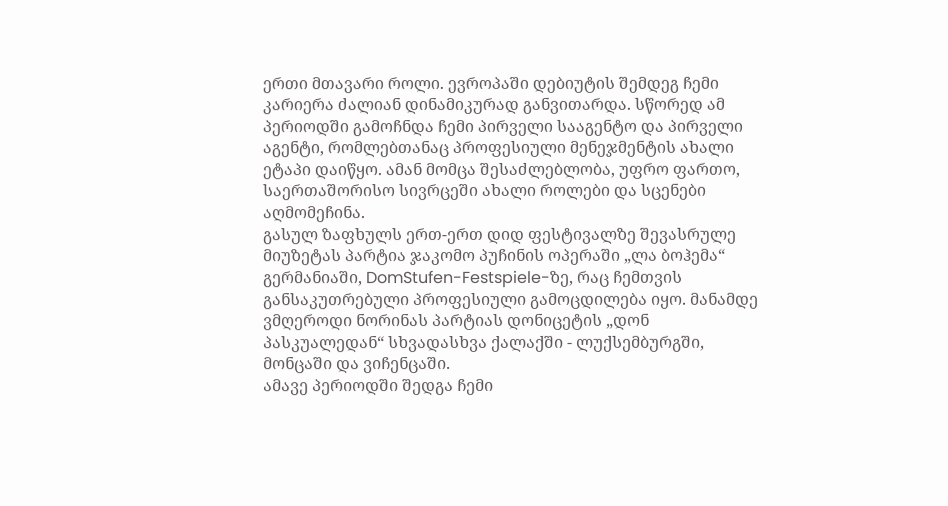ერთი მთავარი როლი. ევროპაში დებიუტის შემდეგ ჩემი კარიერა ძალიან დინამიკურად განვითარდა. სწორედ ამ პერიოდში გამოჩნდა ჩემი პირველი სააგენტო და პირველი აგენტი, რომლებთანაც პროფესიული მენეჯმენტის ახალი ეტაპი დაიწყო. ამან მომცა შესაძლებლობა, უფრო ფართო, საერთაშორისო სივრცეში ახალი როლები და სცენები აღმომეჩინა.
გასულ ზაფხულს ერთ-ერთ დიდ ფესტივალზე შევასრულე მიუზეტას პარტია ჯაკომო პუჩინის ოპერაში „ლა ბოჰემა“ გერმანიაში, DomStufen-Festspiele-ზე, რაც ჩემთვის განსაკუთრებული პროფესიული გამოცდილება იყო. მანამდე ვმღეროდი ნორინას პარტიას დონიცეტის „დონ პასკუალედან“ სხვადასხვა ქალაქში - ლუქსემბურგში, მონცაში და ვიჩენცაში.
ამავე პერიოდში შედგა ჩემი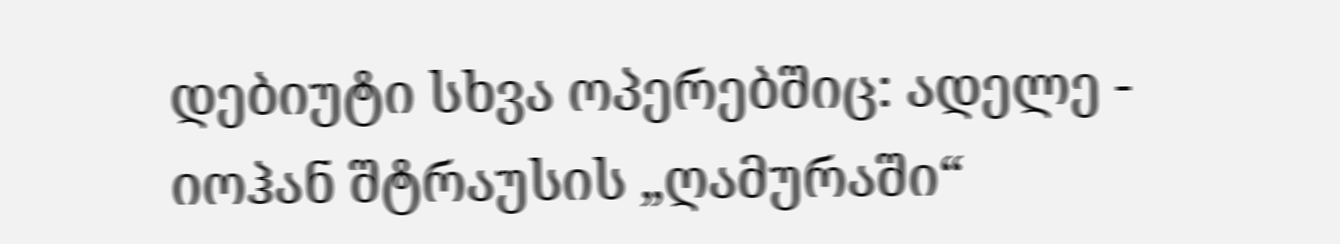დებიუტი სხვა ოპერებშიც: ადელე - იოჰან შტრაუსის „ღამურაში“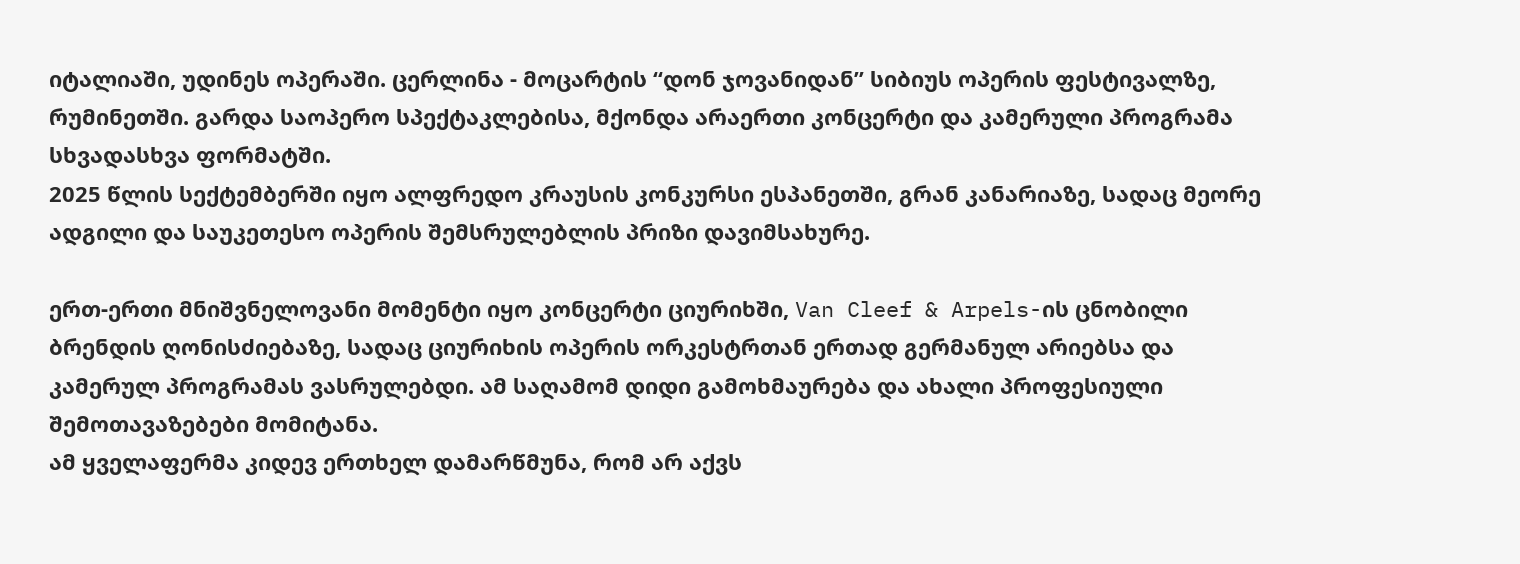იტალიაში, უდინეს ოპერაში. ცერლინა - მოცარტის “დონ ჯოვანიდან” სიბიუს ოპერის ფესტივალზე, რუმინეთში. გარდა საოპერო სპექტაკლებისა, მქონდა არაერთი კონცერტი და კამერული პროგრამა სხვადასხვა ფორმატში.
2025 წლის სექტემბერში იყო ალფრედო კრაუსის კონკურსი ესპანეთში, გრან კანარიაზე, სადაც მეორე ადგილი და საუკეთესო ოპერის შემსრულებლის პრიზი დავიმსახურე.

ერთ-ერთი მნიშვნელოვანი მომენტი იყო კონცერტი ციურიხში, Van Cleef & Arpels-ის ცნობილი ბრენდის ღონისძიებაზე, სადაც ციურიხის ოპერის ორკესტრთან ერთად გერმანულ არიებსა და კამერულ პროგრამას ვასრულებდი. ამ საღამომ დიდი გამოხმაურება და ახალი პროფესიული შემოთავაზებები მომიტანა.
ამ ყველაფერმა კიდევ ერთხელ დამარწმუნა, რომ არ აქვს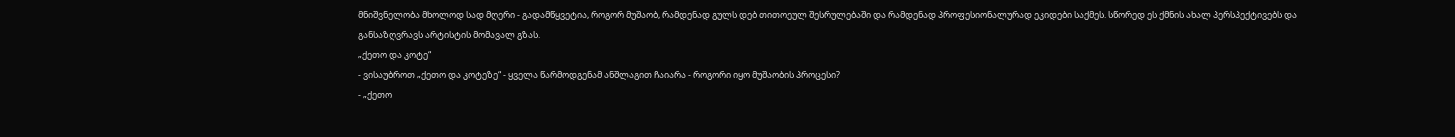მნიშვნელობა მხოლოდ სად მღერი - გადამწყვეტია, როგორ მუშაობ, რამდენად გულს დებ თითოეულ შესრულებაში და რამდენად პროფესიონალურად ეკიდები საქმეს. სწორედ ეს ქმნის ახალ პერსპექტივებს და განსაზღვრავს არტისტის მომავალ გზას.
„ქეთო და კოტე“
- ვისაუბროთ „ქეთო და კოტეზე“ - ყველა წარმოდგენამ ანშლაგით ჩაიარა - როგორი იყო მუშაობის პროცესი?
- „ქეთო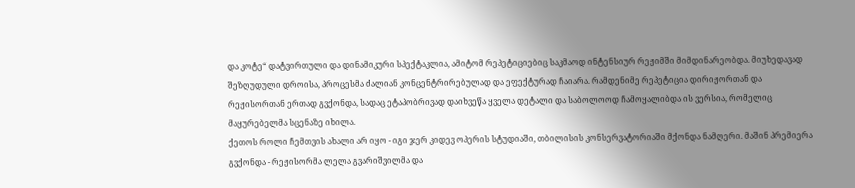და კოტე“ დატვირთული და დინამიკური სპექტაკლია, ამიტომ რეპეტიციებიც საკმაოდ ინტენსიურ რეჟიმში მიმდინარეობდა. მიუხედავად შეზღუდული დროისა, პროცესმა ძალიან კონცენტრირებულად და ეფექტურად ჩაიარა. რამდენიმე რეპეტიცია დირიჟორთან და რეჟისორთან ერთად გვქონდა, სადაც ეტაპობრივად დაიხვეწა ყველა დეტალი და საბოლოოდ ჩამოყალიბდა ის ვერსია, რომელიც მაყურებელმა სცენაზე იხილა.
ქეთოს როლი ჩემთვის ახალი არ იყო - იგი ჯერ კიდევ ოპერის სტუდიაში, თბილისის კონსერვატორიაში მქონდა ნამღერი. მაშინ პრემიერა გვქონდა - რეჟისორმა ლელა გვარიშვილმა და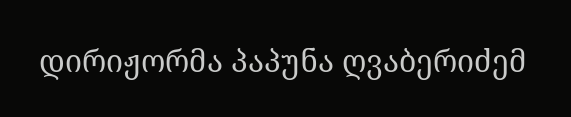დირიჟორმა პაპუნა ღვაბერიძემ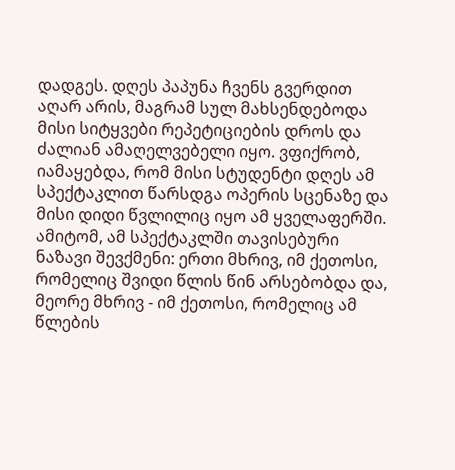დადგეს. დღეს პაპუნა ჩვენს გვერდით აღარ არის, მაგრამ სულ მახსენდებოდა მისი სიტყვები რეპეტიციების დროს და ძალიან ამაღელვებელი იყო. ვფიქრობ, იამაყებდა, რომ მისი სტუდენტი დღეს ამ სპექტაკლით წარსდგა ოპერის სცენაზე და მისი დიდი წვლილიც იყო ამ ყველაფერში. ამიტომ, ამ სპექტაკლში თავისებური ნაზავი შევქმენი: ერთი მხრივ, იმ ქეთოსი, რომელიც შვიდი წლის წინ არსებობდა და, მეორე მხრივ - იმ ქეთოსი, რომელიც ამ წლების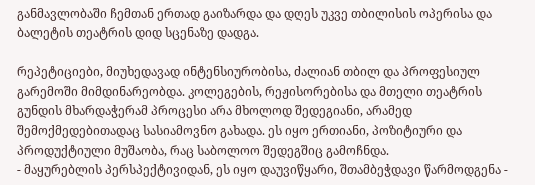განმავლობაში ჩემთან ერთად გაიზარდა და დღეს უკვე თბილისის ოპერისა და ბალეტის თეატრის დიდ სცენაზე დადგა.

რეპეტიციები, მიუხედავად ინტენსიურობისა, ძალიან თბილ და პროფესიულ გარემოში მიმდინარეობდა. კოლეგების, რეჟისორებისა და მთელი თეატრის გუნდის მხარდაჭერამ პროცესი არა მხოლოდ შედეგიანი, არამედ შემოქმედებითადაც სასიამოვნო გახადა. ეს იყო ერთიანი, პოზიტიური და პროდუქტიული მუშაობა, რაც საბოლოო შედეგშიც გამოჩნდა.
- მაყურებლის პერსპექტივიდან, ეს იყო დაუვიწყარი, შთამბეჭდავი წარმოდგენა -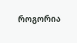როგორია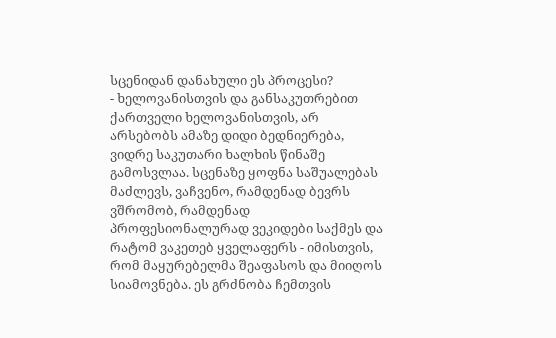სცენიდან დანახული ეს პროცესი?
- ხელოვანისთვის და განსაკუთრებით ქართველი ხელოვანისთვის, არ არსებობს ამაზე დიდი ბედნიერება, ვიდრე საკუთარი ხალხის წინაშე გამოსვლაა. სცენაზე ყოფნა საშუალებას მაძლევს, ვაჩვენო, რამდენად ბევრს ვშრომობ, რამდენად პროფესიონალურად ვეკიდები საქმეს და რატომ ვაკეთებ ყველაფერს - იმისთვის, რომ მაყურებელმა შეაფასოს და მიიღოს სიამოვნება. ეს გრძნობა ჩემთვის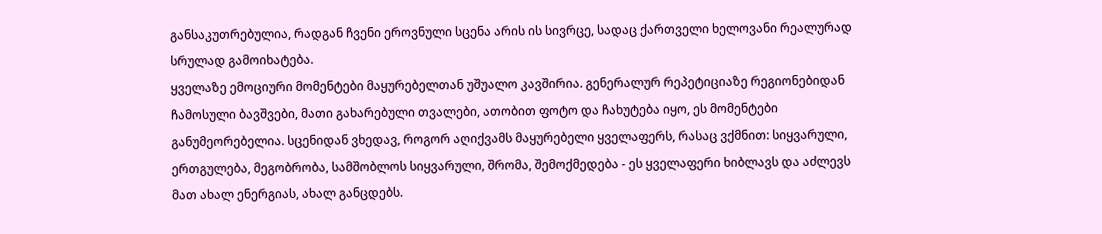განსაკუთრებულია, რადგან ჩვენი ეროვნული სცენა არის ის სივრცე, სადაც ქართველი ხელოვანი რეალურად სრულად გამოიხატება.
ყველაზე ემოციური მომენტები მაყურებელთან უშუალო კავშირია. გენერალურ რეპეტიციაზე რეგიონებიდან ჩამოსული ბავშვები, მათი გახარებული თვალები, ათობით ფოტო და ჩახუტება იყო, ეს მომენტები განუმეორებელია. სცენიდან ვხედავ, როგორ აღიქვამს მაყურებელი ყველაფერს, რასაც ვქმნით: სიყვარული, ერთგულება, მეგობრობა, სამშობლოს სიყვარული, შრომა, შემოქმედება - ეს ყველაფერი ხიბლავს და აძლევს მათ ახალ ენერგიას, ახალ განცდებს.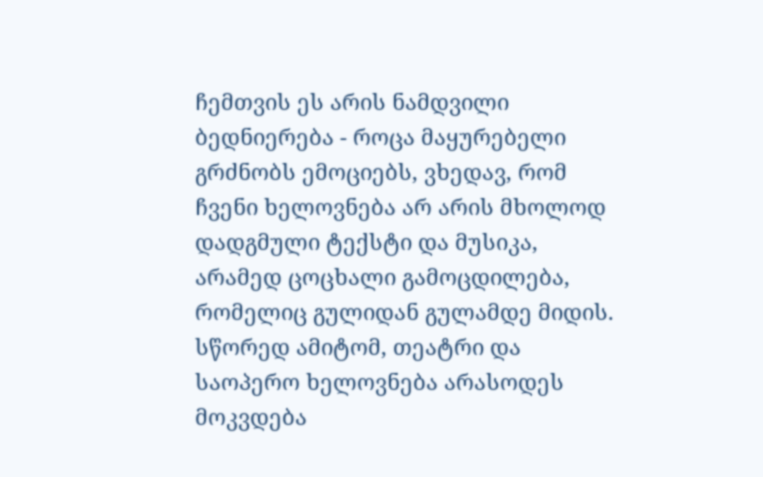ჩემთვის ეს არის ნამდვილი ბედნიერება - როცა მაყურებელი გრძნობს ემოციებს, ვხედავ, რომ ჩვენი ხელოვნება არ არის მხოლოდ დადგმული ტექსტი და მუსიკა, არამედ ცოცხალი გამოცდილება, რომელიც გულიდან გულამდე მიდის. სწორედ ამიტომ, თეატრი და საოპერო ხელოვნება არასოდეს მოკვდება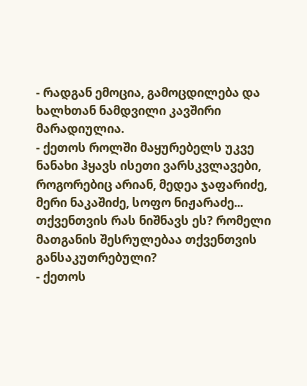- რადგან ემოცია, გამოცდილება და ხალხთან ნამდვილი კავშირი მარადიულია.
- ქეთოს როლში მაყურებელს უკვე ნანახი ჰყავს ისეთი ვარსკვლავები, როგორებიც არიან, მედეა ჯაფარიძე, მერი ნაკაშიძე, სოფო ნიჟარაძე... თქვენთვის რას ნიშნავს ეს? რომელი მათგანის შესრულებაა თქვენთვის განსაკუთრებული?
- ქეთოს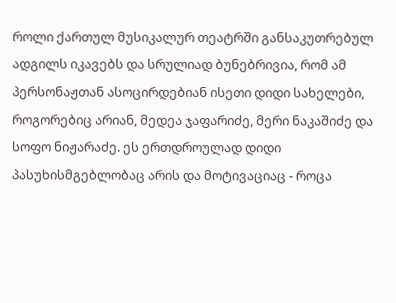როლი ქართულ მუსიკალურ თეატრში განსაკუთრებულ ადგილს იკავებს და სრულიად ბუნებრივია, რომ ამ პერსონაჟთან ასოცირდებიან ისეთი დიდი სახელები, როგორებიც არიან, მედეა ჯაფარიძე, მერი ნაკაშიძე და სოფო ნიჟარაძე. ეს ერთდროულად დიდი პასუხისმგებლობაც არის და მოტივაციაც - როცა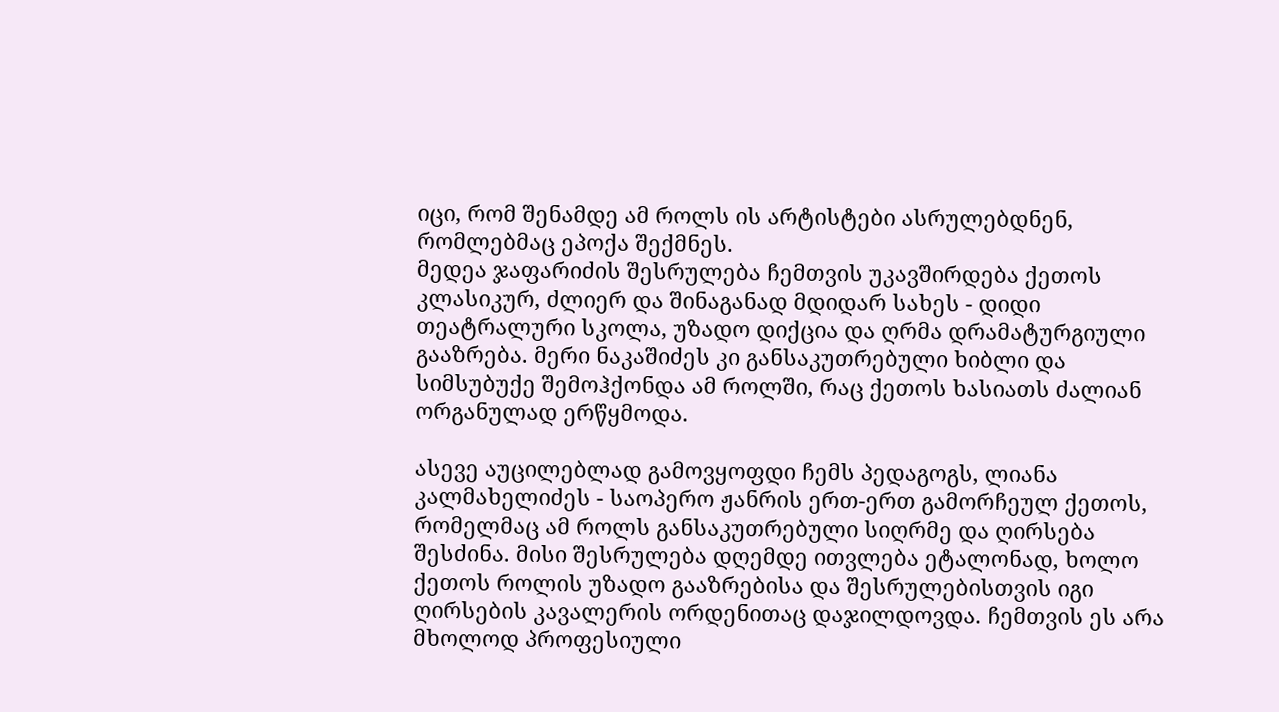იცი, რომ შენამდე ამ როლს ის არტისტები ასრულებდნენ, რომლებმაც ეპოქა შექმნეს.
მედეა ჯაფარიძის შესრულება ჩემთვის უკავშირდება ქეთოს კლასიკურ, ძლიერ და შინაგანად მდიდარ სახეს - დიდი თეატრალური სკოლა, უზადო დიქცია და ღრმა დრამატურგიული გააზრება. მერი ნაკაშიძეს კი განსაკუთრებული ხიბლი და სიმსუბუქე შემოჰქონდა ამ როლში, რაც ქეთოს ხასიათს ძალიან ორგანულად ერწყმოდა.

ასევე აუცილებლად გამოვყოფდი ჩემს პედაგოგს, ლიანა კალმახელიძეს - საოპერო ჟანრის ერთ-ერთ გამორჩეულ ქეთოს, რომელმაც ამ როლს განსაკუთრებული სიღრმე და ღირსება შესძინა. მისი შესრულება დღემდე ითვლება ეტალონად, ხოლო ქეთოს როლის უზადო გააზრებისა და შესრულებისთვის იგი ღირსების კავალერის ორდენითაც დაჯილდოვდა. ჩემთვის ეს არა მხოლოდ პროფესიული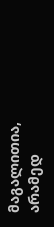მაგალითია, არამედ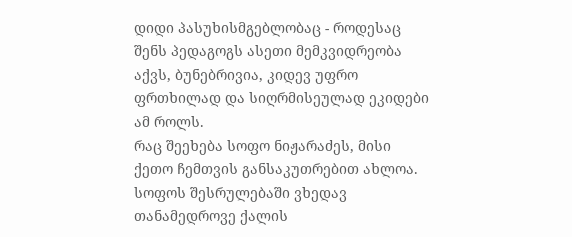დიდი პასუხისმგებლობაც - როდესაც შენს პედაგოგს ასეთი მემკვიდრეობა აქვს, ბუნებრივია, კიდევ უფრო ფრთხილად და სიღრმისეულად ეკიდები ამ როლს.
რაც შეეხება სოფო ნიჟარაძეს, მისი ქეთო ჩემთვის განსაკუთრებით ახლოა. სოფოს შესრულებაში ვხედავ თანამედროვე ქალის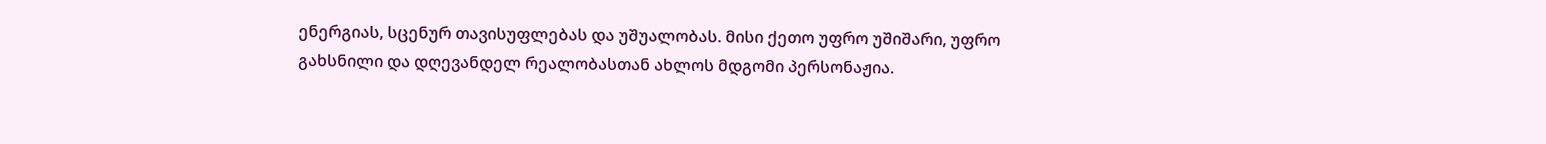ენერგიას, სცენურ თავისუფლებას და უშუალობას. მისი ქეთო უფრო უშიშარი, უფრო გახსნილი და დღევანდელ რეალობასთან ახლოს მდგომი პერსონაჟია.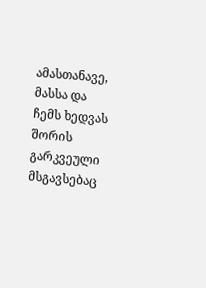ამასთანავე, მასსა და ჩემს ხედვას შორის გარკვეული მსგავსებაც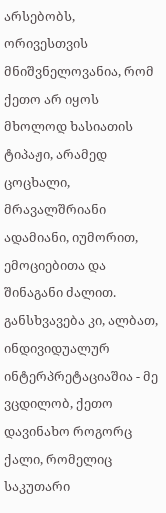არსებობს, ორივესთვის მნიშვნელოვანია, რომ ქეთო არ იყოს მხოლოდ ხასიათის ტიპაჟი, არამედ ცოცხალი, მრავალშრიანი ადამიანი, იუმორით, ემოციებითა და შინაგანი ძალით. განსხვავება კი, ალბათ, ინდივიდუალურ ინტერპრეტაციაშია - მე ვცდილობ, ქეთო დავინახო როგორც ქალი, რომელიც საკუთარი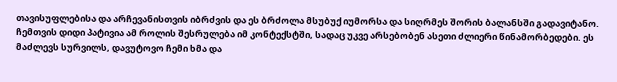თავისუფლებისა და არჩევანისთვის იბრძვის და ეს ბრძოლა მსუბუქ იუმორსა და სიღრმეს შორის ბალანსში გადავიტანო.
ჩემთვის დიდი პატივია ამ როლის შესრულება იმ კონტექსტში, სადაც უკვე არსებობენ ასეთი ძლიერი წინამორბედები. ეს მაძლევს სურვილს, დავუტოვო ჩემი ხმა და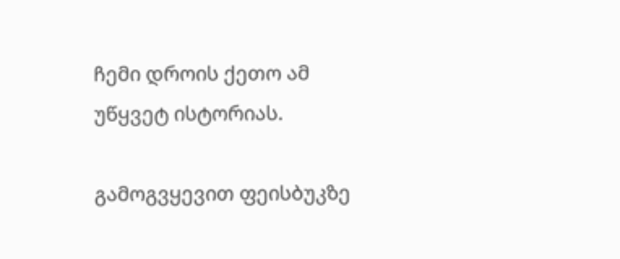ჩემი დროის ქეთო ამ უწყვეტ ისტორიას.

გამოგვყევით ფეისბუკზე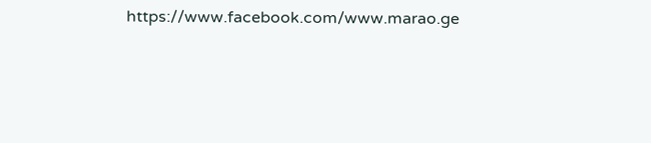https://www.facebook.com/www.marao.ge